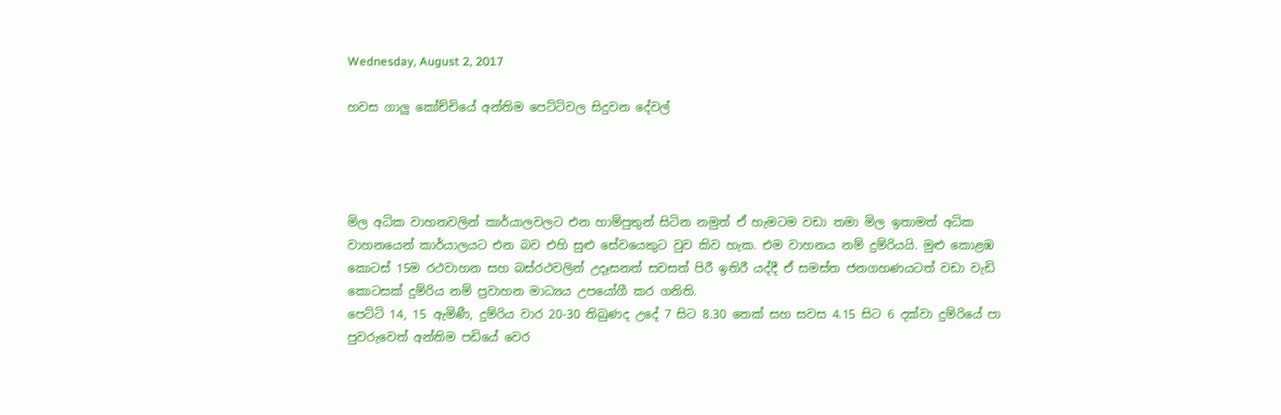Wednesday, August 2, 2017

හවස ගාලු කෝච්චියේ අන්තිම පෙට්ටිවල සිදුවන දේවල්




මිල අධික වාහනවලින් කාර්යාලවලට එන හාම්පුතුන් සිටින නමුත් ඒ හැමටම වඩා තමා මිල ඉතාමත් අධික වාහනයෙන් කාර්යාලයට එන බව එහි සුළු සේවයෙකුට වුව කිව හැක. එම වාහනය නම් දුම්රියයි. මුළු කොළඹ කොටස් 15ම රථවාහන සහ බස්රථවලින් උදෑසනත් සවසත් පිරී ඉතිරී යද්දී ඒ සමස්ත ජනගහණයටත් වඩා වැඩි කොටසක් දුම්රිය නම් ප්‍රවාහන මාධ්‍යය උපයෝගී කර ගනිති.
පෙට්ටි 14, 15 ඇමිණී, දුම්රිය වාර 20-30 තිබුණද උදේ 7 සිට 8.30 තෙක් සහ සවස 4.15 සිට 6 දක්වා දුම්රියේ පා පුවරුවෙත් අන්තිම පඩියේ වෙර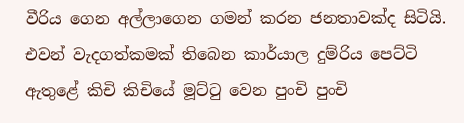වීරිය ගෙන අල්ලාගෙන ගමන් කරන ජනතාවක්ද සිටියි. එවන් වැදගත්කමක් තිබෙන කාර්යාල දුම්රිය පෙට්ටි ඇතුළේ කිචි කිචියේ මූට්ටු වෙන පුංචි පුංචි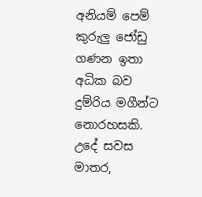අනියම් පෙම් කුරුලු ජෝඩු ගණන ඉතා අධික බව දුම්රිය මගීන්ට නොරහසකි.
උදේ සවස මාතර,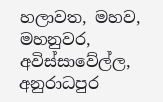හලාවත, මහව, මහනුවර, අවිස්සාවේල්ල, අනුරාධපුර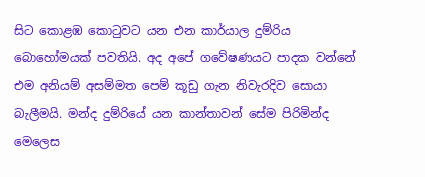සිට කොළඹ කොටුවට යන එන කාර්යාල දුම්රිය බොහෝමයක් පවතියි. අද අපේ ගවේෂණයට පාදක වන්නේ එම අනියම් අසම්මත පෙම් කූඩු ගැන නිවැරදිව සොයා බැලීමයි. මන්ද දුම්රියේ යන කාන්තාවන් සේම පිරිමින්ද මෙලෙස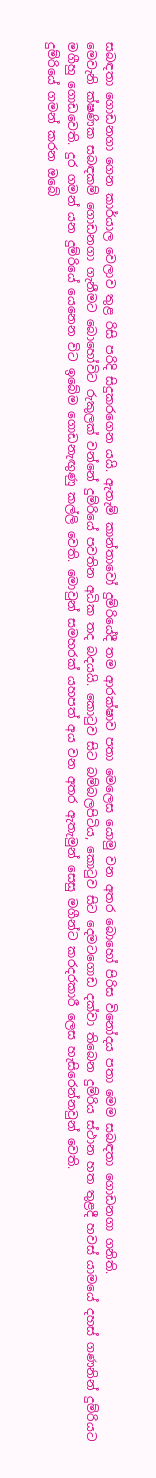සබඳතා ගොඩනගා ගෙන කාර්යාල වෙලාව තුළ රිසි පරිදි සිදුකරගෙන යයි. ඇතැම් කාන්තාවෝ දුම්රියේදී තම ආරක්ෂාව පතා මෙලෙස යොමු වන අතර බොහෝ පිරිස විනෝදය පතා මෙම සබඳතා ගොඩනගා ගනිති.
මෙවැනි ක්ෂණික සබඳකම් ගොඩනගා ගැනීමට බොහෝවිට රුකුලක් වන්නේ දුම්රියේ පවතින අධික තද බදයයි. කොටුව සිට බම්බලපිටිය, කොටුව සිට දෙමටගොඩ දක්වා තිබෙන දුම්රිය ස්ථාන හත තුළදී හවස් යාමයේ දහස් ගණනින් දුම්රියට මගීහු ගොඩවෙති. දුර ගමන් යන දුම්රියේ යෙනෙන විට ඉබේම ගොඩනැඟුණු කල්ලි වෙති. මොවුන් සමහරක් යහපත් අය වන අතර ඇතැමුන් සෙසු මගීන්ට කරදරකාරී ලෙස හැසිරෙන්නවුන් වෙති.
දුම්රියේ ගමන් කරන ඔබේ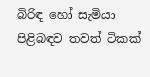බිරිඳ හෝ සැමියා පිළිබඳව තවත් ටිකක්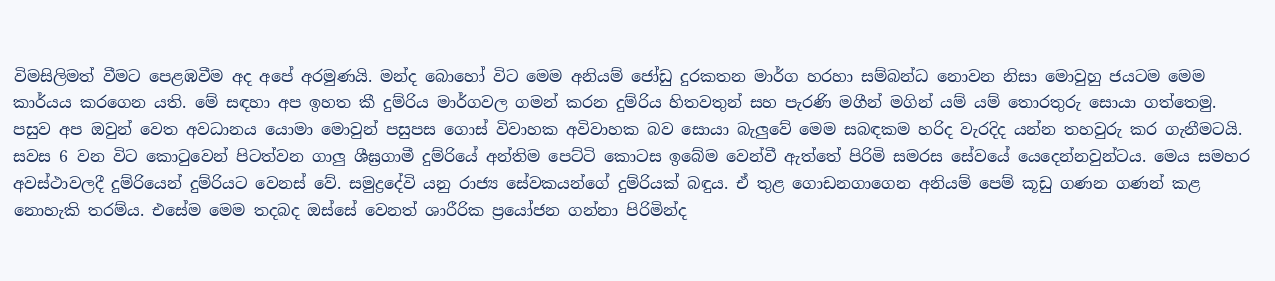විමසිලිමත් වීමට පෙළඹවීම අද අපේ අරමුණයි. මන්ද බොහෝ විට මෙම අනියම් ජෝඩු දුරකතන මාර්ග හරහා සම්බන්ධ නොවන නිසා මොවුහු ජයටම මෙම කාර්යය කරගෙන යති. මේ සඳහා අප ඉහත කී දුම්රිය මාර්ගවල ගමන් කරන දුම්රිය හිතවතුන් සහ පැරණි මගීන් මගින් යම් යම් තොරතුරු සොයා ගත්තෙමු. පසුව අප ඔවුන් වෙත අවධානය යොමා මොවුන් පසුපස ගොස් විවාහක අවිවාහක බව සොයා බැලුවේ මෙම සබඳකම හරිද වැරදිද යන්න තහවුරු කර ගැනීමටයි.
සවස 6 වන විට කොටුවෙන් පිටත්වන ගාලු ශීඝ්‍රගාමී දුම්රියේ අන්තිම පෙට්ටි කොටස ඉබේම වෙන්වී ඇත්තේ පිරිමි සමරස සේවයේ යෙදෙන්නවුන්ටය. මෙය සමහර අවස්ථාවලදී දුම්රියෙන් දුම්රියට වෙනස් වේ. සමුද්‍රදේවි යනු රාජ්‍ය සේවකයන්ගේ දුම්රියක් බඳුය. ඒ තුළ ගොඩනගාගෙන අනියම් පෙම් කූඩු ගණන ගණන් කළ නොහැකි තරම්ය. එසේම මෙම තදබද ඔස්සේ වෙනත් ශාරීරික ප්‍රයෝජන ගන්නා පිරිමින්ද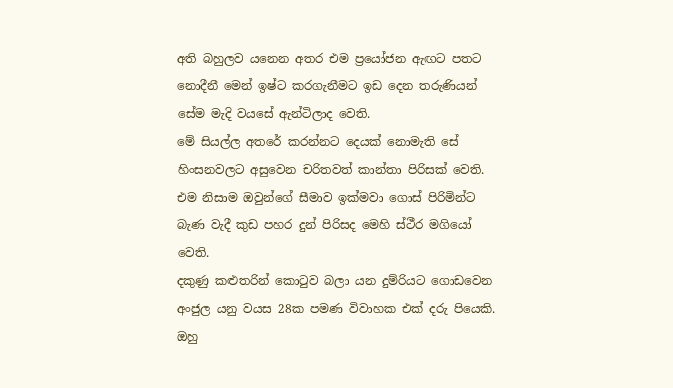අති බහුලව යනෙන අතර එම ප්‍රයෝජන ඇඟට පතට නොදීනී මෙන් ඉෂ්ට කරගැනීමට ඉඩ දෙන තරුණියන් සේම මැදි වයසේ ඇන්ටිලාද වෙති.
මේ සියල්ල අතරේ කරන්නට දෙයක් නොමැති සේ හිංසනවලට අසුවෙන චරිතවත් කාන්තා පිරිසක් වෙති. එම නිසාම ඔවුන්ගේ සීමාව ඉක්මවා ගොස් පිරිමින්ට බැණ වැදී කුඩ පහර දුන් පිරිසද මෙහි ස්ථීර මගියෝ වෙති.
දකුණු කළුතරින් කොටුව බලා යන දුම්රියට ගොඩවෙන අංජුල යනු වයස 28ක පමණ විවාහක එක් දරු පියෙකි. ඔහු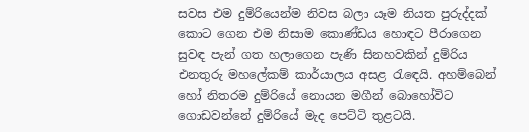සවස එම දුම්රියෙන්ම නිවස බලා යෑම නියත පුරුද්දක් කොට ගෙන එම නිසාම කොණ්ඩය හොඳට පීරාගෙන සුවඳ පැන් ගත හලාගෙන පැණි සිනහවකින් දුම්රිය එනතුරු මහලේකම් කාර්යාලය අසළ රැඳෙයි. අහම්බෙන් හෝ නිතරම දුම්රියේ නොයන මගීන් බොහෝවිට ගොඩවන්නේ දුම්රියේ මැද පෙට්ටි තුළටයි.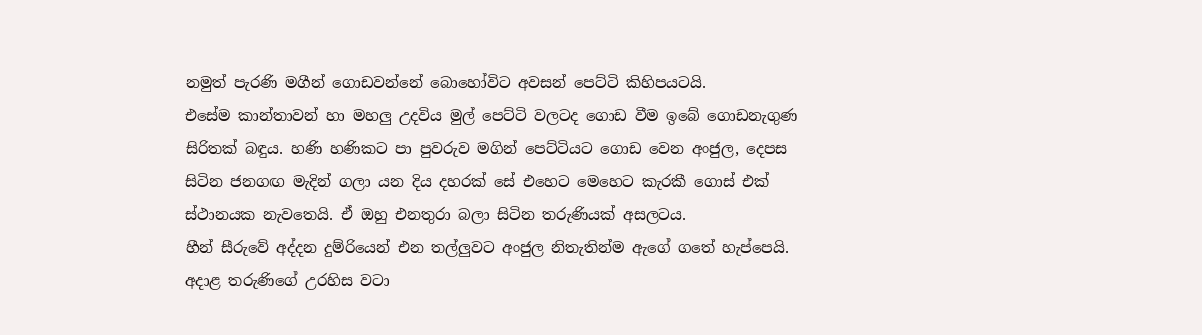නමුත් පැරණි මගීන් ගොඩවන්නේ බොහෝවිට අවසන් පෙට්ටි කිහිපයටයි.
එසේම කාන්තාවන් හා මහලු උදවිය මුල් පෙට්ටි වලටද ගොඩ වීම ඉබේ ගොඩනැගුණ සිරිතක් බඳුය. හණි හණිකට පා පුවරුව මගින් පෙට්ටියට ගොඩ වෙන අංජුල, දෙපස සිටින ජනගඟ මැදින් ගලා යන දිය දහරක් සේ එහෙට මෙහෙට කැරකී ගොස් එක් ස්ථානයක නැවතෙයි. ඒ ඔහු එනතුරා බලා සිටින තරුණියක් අසලටය.
හීන් සීරුවේ අද්දන දුම්රියෙන් එන තල්ලුවට අංජුල නිතැතින්ම ඇගේ ගතේ හැප්පෙයි. අදාළ තරුණිගේ උරහිස වටා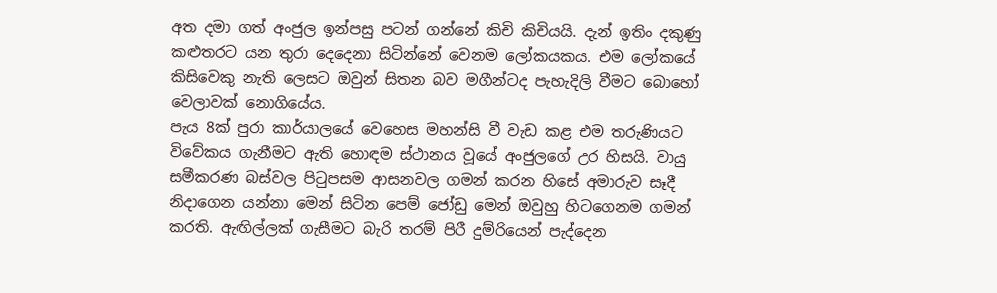අත දමා ගත් අංජුල ඉන්පසු පටන් ගන්නේ කිචි කිචියයි. දැන් ඉතිං දකුණු කළුතරට යන තුරා දෙදෙනා සිටින්නේ වෙනම ලෝකයකය. එම ලෝකයේ කිසිවෙකු නැති ලෙසට ඔවුන් සිතන බව මගීන්ටද පැහැදිලි වීමට බොහෝ වෙලාවක් නොගියේය.
පැය 8ක් පුරා කාර්යාලයේ වෙහෙස මහන්සි වී වැඩ කළ එම තරුණියට විවේකය ගැනීමට ඇති හොඳම ස්ථානය වූයේ අංජුලගේ උර හිසයි. වායු සමීකරණ බස්වල පිටුපසම ආසනවල ගමන් කරන හිසේ අමාරුව සෑදී නිදාගෙන යන්නා මෙන් සිටින පෙම් ජෝඩු මෙන් ඔවුහු හිටගෙනම ගමන් කරති. ඇඟිල්ලක් ගැසීමට බැරි තරම් පිරී දුම්රියෙන් පැද්දෙන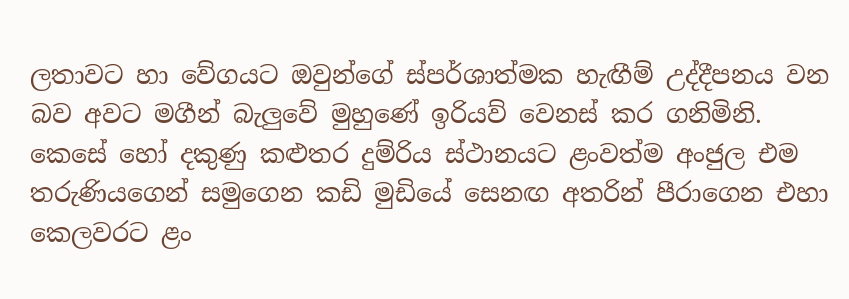ලතාවට හා වේගයට ඔවුන්ගේ ස්පර්ශාත්මක හැඟීම් උද්දීපනය වන බව අවට මගීන් බැලුවේ මුහුණේ ඉරියව් වෙනස් කර ගනිමිනි.
කෙසේ හෝ දකුණු කළුතර දුම්රිය ස්ථානයට ළංවත්ම අංජුල එම තරුණියගෙන් සමුගෙන කඩි මුඩියේ සෙනඟ අතරින් පීරාගෙන එහා කෙලවරට ළං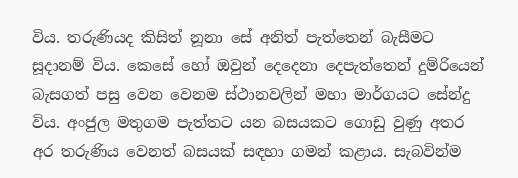විය. තරුණියද කිසිත් නූනා සේ අනිත් පැත්තෙන් බැසීමට සූදානම් විය. කෙසේ හෝ ඔවුන් දෙදෙනා දෙපැත්තෙන් දුම්රියෙන් බැසගත් පසු වෙන වෙනම ස්ථානවලින් මහා මාර්ගයට සේන්දු විය. අංජුල මතුගම පැත්තට යන බසයකට ගොඩු වුණු අතර අර තරුණිය වෙනත් බසයක් සඳහා ගමන් කළාය. සැබවින්ම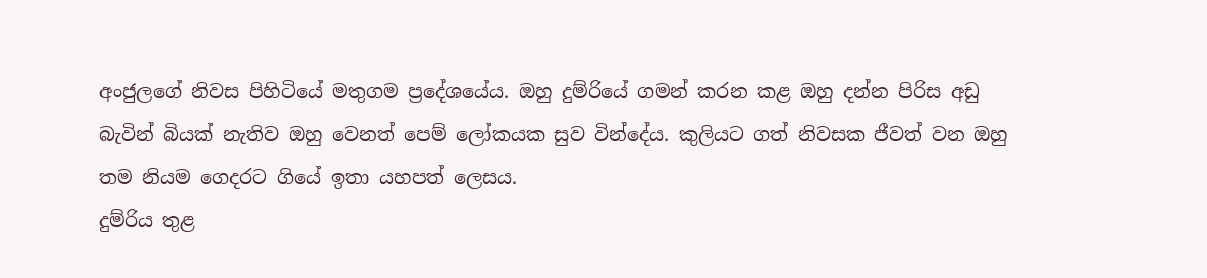අංජුලගේ නිවස පිහිටියේ මතුගම ප්‍රදේශයේය. ඔහු දුම්රියේ ගමන් කරන කළ ඔහු දන්න පිරිස අඩු බැවින් බියක් නැතිව ඔහු වෙනත් පෙම් ලෝකයක සුව වින්දේය. කුලියට ගත් නිවසක ජීවත් වන ඔහු තම නියම ගෙදරට ගියේ ඉතා යහපත් ලෙසය.
දුම්රිය තුළ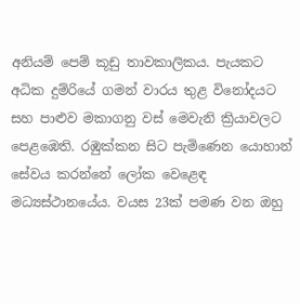අනියම් පෙම් කූඩු තාවකාලිකය. පැයකට අධික දුම්රියේ ගමන් වාරය තුළ විනෝදයට සහ පාළුව මකාගනු වස් මෙවැනි ක්‍රියාවලට පෙළඹෙති. රඹුක්කන සිට පැමිණෙන යොහාන් සේවය කරන්නේ ලෝක වෙළෙඳ මධ්‍යස්ථානයේය. වයස 23ක් පමණ වන ඔහු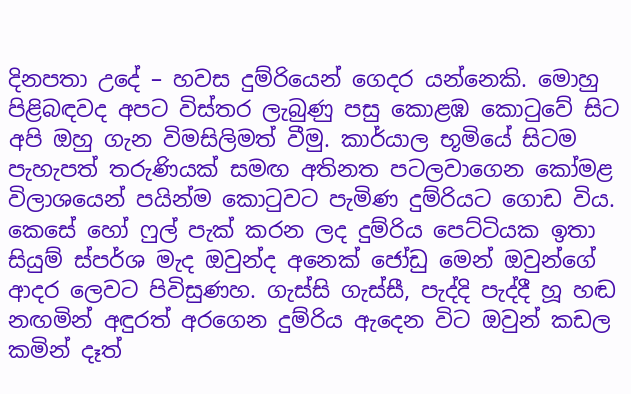දිනපතා උදේ – හවස දුම්රියෙන් ගෙදර යන්නෙකි. මොහු පිළිබඳවද අපට විස්තර ලැබුණු පසු කොළඹ කොටුවේ සිට අපි ඔහු ගැන විමසිලිමත් වීමු. කාර්යාල භූමියේ සිටම පැහැපත් තරුණියක් සමඟ අතිනත පටලවාගෙන කෝමළ විලාශයෙන් පයින්ම කොටුවට පැමිණ දුම්රියට ගොඩ විය. කෙසේ හෝ ෆුල් පැක් කරන ලද දුම්රිය පෙට්ටියක ඉතා සියුම් ස්පර්ශ මැද ඔවුන්ද අනෙක් ජෝඩු මෙන් ඔවුන්ගේ ආදර ලෙවට පිවිසුණහ. ගැස්සි ගැස්සී, පැද්දි පැද්දී හූ හඬ නඟමින් අඳුරත් අරගෙන දුම්රිය ඇදෙන විට ඔවුන් කඩල කමින් දෑත්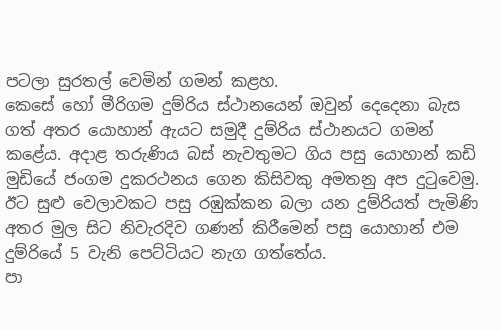පටලා සුරතල් වෙමින් ගමන් කළහ.
කෙසේ හෝ මීරිගම දුම්රිය ස්ථානයෙන් ඔවුන් දෙදෙනා බැස ගත් අතර යොහාන් ඇයට සමුදී දුම්රිය ස්ථානයට ගමන් කළේය. අදාළ තරුණිය බස් නැවතුමට ගිය පසු යොහාන් කඩි මුඩියේ ජංගම දුකරථනය ගෙන කිසිවකු අමතනු අප දුටුවෙමු. ඊට සුළු වෙලාවකට පසු රඹුක්කන බලා යන දුම්රියත් පැමිණි අතර මුල සිට නිවැරදිව ගණන් කිරීමෙන් පසු යොහාන් එම දුම්රියේ 5 වැනි පෙට්ටියට නැග ගත්තේය.
පා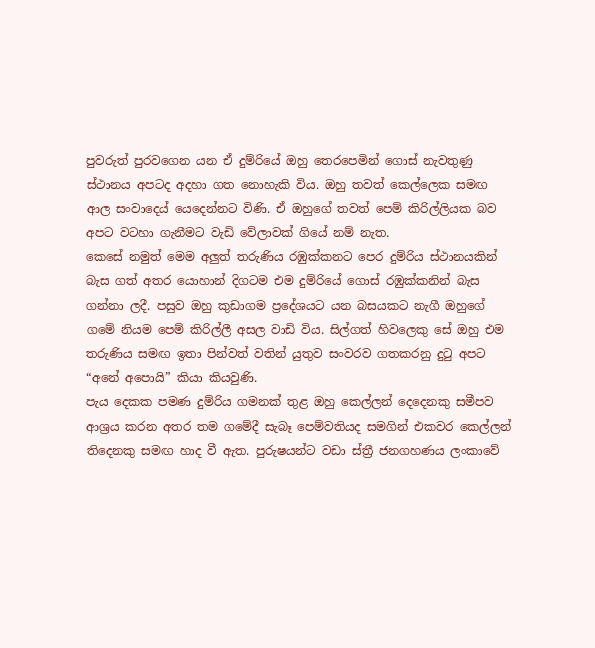පුවරුත් පුරවගෙන යන ඒ දුම්රියේ ඔහු තෙරපෙමින් ගොස් නැවතුණු ස්ථානය අපටද අදහා ගත නොහැකි විය. ඔහු තවත් කෙල්ලෙක සමඟ ආල සංවාදෙය් යෙදෙන්නට විණි. ඒ ඔහුගේ තවත් පෙම් කිරිල්ලියක බව අපට වටහා ගැනීමට වැඩි වේලාවක් ගියේ නම් නැත.
කෙසේ නමුත් මෙම අලුත් තරුණිය රඹුක්කනට පෙර දුම්රිය ස්ථානයකින් බැස ගත් අතර යොහාන් දිගටම එම දුම්රියේ ගොස් රඹුක්කනින් බැස ගන්නා ලදී. පසුව ඔහු කුඩාගම ප්‍රදේශයට යන බසයකට නැගී ඔහුගේ ගමේ නියම පෙම් කිරිල්ලී අසල වාඩි විය. සිල්ගත් හිවලෙකු සේ ඔහු එම තරුණිය සමඟ ඉතා පින්වත් වතින් යුතුව සංවරව ගතකරනු දුටු අපට “අනේ අපොයි” කියා කියවුණි.
පැය දෙකක පමණ දුම්රිය ගමනක් තුළ ඔහු කෙල්ලන් දෙදෙනකු සමීපව ආශ්‍රය කරන අතර තම ගමේදී සැබෑ පෙම්වතියද සමගින් එකවර කෙල්ලන් තිදෙනකු සමඟ හාද වී ඇත. පුරුෂයන්ට වඩා ස්ත්‍රී ජනගහණය ලංකාවේ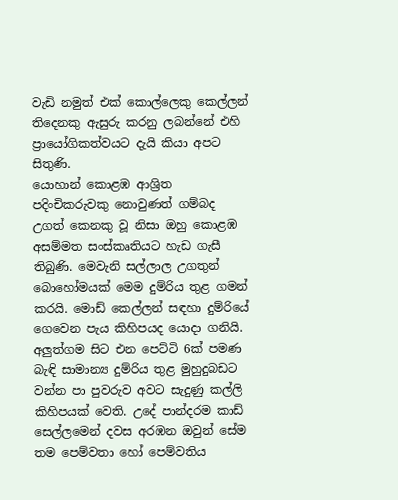වැඩි නමුත් එක් කොල්ලෙකු කෙල්ලන් තිදෙනකු ඇසුරු කරනු ලබන්නේ එහි ප්‍රායෝගිකත්වයට දැයි කියා අපට සිතුණි.
යොහාන් කොළඹ ආශ්‍රිත පදිංචිකරුවකු නොවුණත් ගම්බද උගත් කෙනකු වූ නිසා ඔහු කොළඹ අසම්මත සංස්කෘතියට හැඩ ගැසී තිබුණි. මෙවැනි සල්ලාල උගතුන් බොහෝමයක් මෙම දුම්රිය තුළ ගමන් කරයි. මොඩ් කෙල්ලන් සඳහා දුම්රියේ ගෙවෙන පැය කිහිපයද යොදා ගනියි.
අලුත්ගම සිට එන පෙට්ටි 6ක් පමණ බැඳි සාමාන්‍ය දුම්රිය තුළ මුහුදුබඩට වන්න පා පුවරුව අවට සැදුණු කල්ලි කිහිපයක් වෙති. උදේ පාන්දරම කාඩ් සෙල්ලමෙන් දවස අරඹන ඔවුන් සේම තම පෙම්වතා හෝ පෙම්වතිය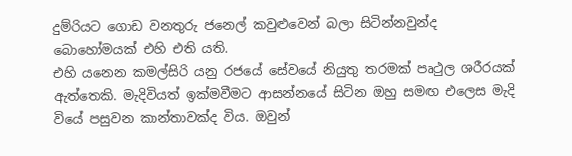දුම්රියට ගොඩ වනතුරු ජනෙල් කවුළුවෙන් බලා සිටින්නවුන්ද බොහෝමයක් එහි එති යති.
එහි යනෙන කමල්සිරි යනු රජයේ සේවයේ නියුතු තරමක් පෘථුල ශරීරයක් ඇත්තෙකි. මැදිවියත් ඉක්මවීමට ආසන්නයේ සිටින ඔහු සමඟ එලෙස මැදි වියේ පසුවන කාන්තාවක්ද විය. ඔවුන්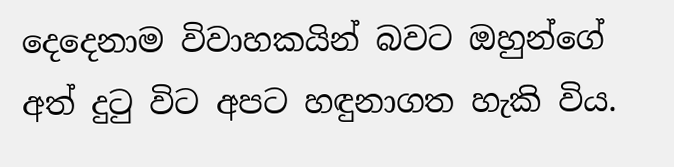දෙදෙනාම විවාහකයින් බවට ඔහුන්ගේ අත් දුටු විට අපට හඳුනාගත හැකි විය.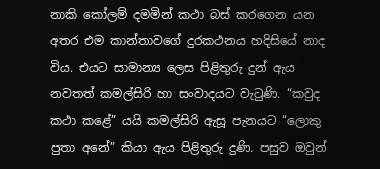නාකි කෝලම් දමමින් කථා බස් කරගෙන යන අතර එම කාන්තාවගේ දුරකථනය හදිසියේ නාද විය. එයට සාමාන්‍ය ලෙස පිළිතුරු දුන් ඇය නවතත් කමල්සිරි හා සංවාදයට වැටුණි. “කවුද කථා කළේ” යයි කමල්සිරි ඇසූ පැනයට “ලොකු පුතා අනේ” කියා ඇය පිළිතුරු දුණි. පසුව ඔවුන්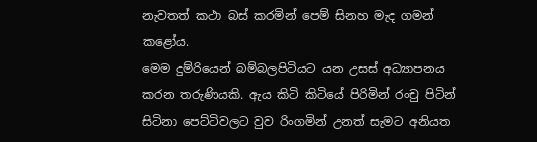නැවතත් කථා බස් කරමින් පෙම් සිනහ මැද ගමන් කළෝය.
මෙම දුම්රියෙන් බම්බලපිටියට යන උසස් අධ්‍යාපනය කරන තරුණියකි. ඇය කිටි කිටියේ පිරිමින් රංචු පිටින් සිටිනා පෙට්ටිවලට වුව රිංගමින් උනත් සැමට අනියත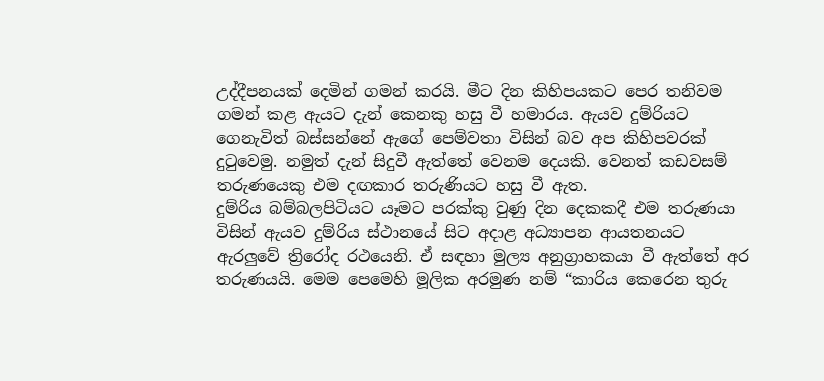උද්දීපනයක් දෙමින් ගමන් කරයි. මීට දින කිහිපයකට පෙර තනිවම ගමන් කළ ඇයට දැන් කෙනකු හසු වී හමාරය. ඇයව දුම්රියට ගෙනැවිත් බස්සන්නේ ඇගේ පෙම්වතා විසින් බව අප කිහිපවරක් දුටුවෙමු. නමුත් දැන් සිදුවී ඇත්තේ වෙනම දෙයකි. වෙනත් කඩවසම් තරුණයෙකු එම දඟකාර තරුණියට හසු වී ඇත.
දුම්රිය බම්බලපිටියට යෑමට පරක්කු වුණු දින දෙකකදී එම තරුණයා විසින් ඇයව දුම්රිය ස්ථානයේ සිට අදාළ අධ්‍යාපන ආයතනයට ඇරලුවේ ත්‍රිරෝද රථයෙනි. ඒ සඳහා මුල්‍ය අනුග්‍රාහකයා වී ඇත්තේ අර තරුණයයි. මෙම පෙමෙහි මූලික අරමුණ නම් “කාරිය කෙරෙන තුරු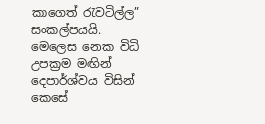කාගෙත් රැවටිල්ල” සංකල්පයයි.
මෙලෙස නෙක විධි උපක්‍රම මඟින් දෙපාර්ශ්වය විසින් කෙසේ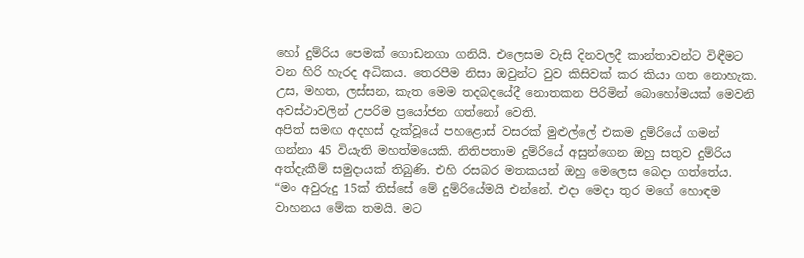හෝ දුම්රිය පෙමක් ගොඩනගා ගනියි. එලෙසම වැසි දිනවලදී කාන්තාවන්ට විඳීමට වන හිරි හැරද අධිකය. තෙරපීම නිසා ඔවුන්ට වුව කිසිවක් කර කියා ගත නොහැක. උස, මහත, ලස්සන, කැත මෙම තදබදයේදී නොතකන පිරිමින් බොහෝමයක් මෙවනි අවස්ථාවලින් උපරිම ප්‍රයෝජන ගත්නෝ වෙති.
අපිත් සමඟ අදහස් දැක්වූයේ පහළොස් වසරක් මුළුල්ලේ එකම දුම්රියේ ගමන් ගන්නා 45 වියැති මහත්මයෙකි. නිතිපතාම දුම්රියේ අසුන්ගෙන ඔහු සතුව දුම්රිය අත්දැකීම් සමුදායක් තිබුණි. එහි රසබර මතකයන් ඔහු මෙලෙස බෙදා ගත්තේය.
“මං අවුරුදු 15ක් තිස්සේ මේ දුම්රියේමයි එන්නේ. එදා මෙදා තුර මගේ හොඳම වාහනය මේක තමයි. මට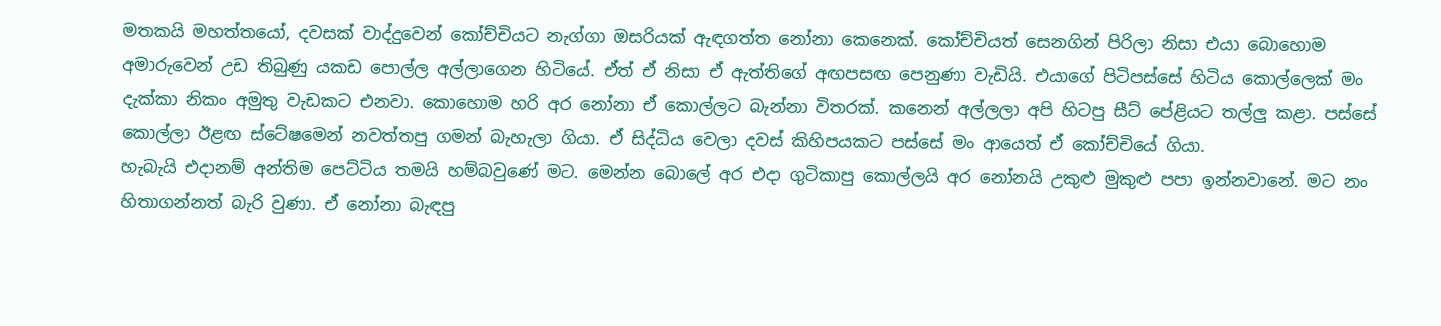මතකයි මහත්තයෝ, දවසක් වාද්දුවෙන් කෝච්චියට නැග්ගා ඔසරියක් ඇඳගත්ත නෝනා කෙනෙක්. කෝච්චියත් සෙනගින් පිරිලා නිසා එයා බොහොම අමාරුවෙන් උඩ තිබුණු යකඩ පොල්ල අල්ලාගෙන හිටියේ. ඒත් ඒ නිසා ඒ ඇත්තිගේ අඟපසඟ පෙනුණා වැඩියි. එයාගේ පිටිපස්සේ හිටිය කොල්ලෙක් මං දැක්කා නිකං අමුතු වැඩකට එනවා. කොහොම හරි අර නෝනා ඒ කොල්ලට බැන්නා විතරක්. කනෙන් අල්ලලා අපි හිටපු සීට් පේළියට තල්ලු කළා. පස්සේ කොල්ලා ඊළඟ ස්ටේෂමෙන් නවත්තපු ගමන් බැහැලා ගියා. ඒ සිද්ධිය වෙලා දවස් කිහිපයකට පස්සේ මං ආයෙත් ඒ කෝච්චියේ ගියා.
හැබැයි එදානම් අන්තිම පෙට්ටිය තමයි හම්බවුණේ මට. මෙන්න බොලේ අර එදා ගුටිකාපු කොල්ලයි අර නෝනයි උකුළු මුකුළු පපා ඉන්නවානේ. මට නං හිතාගන්නත් බැරි වුණා. ඒ නෝනා බැඳපු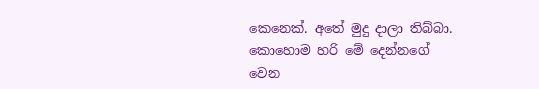කෙනෙක්. අතේ මුදු දාලා තිබ්බා. කොහොම හරි මේ දෙන්නගේ වෙන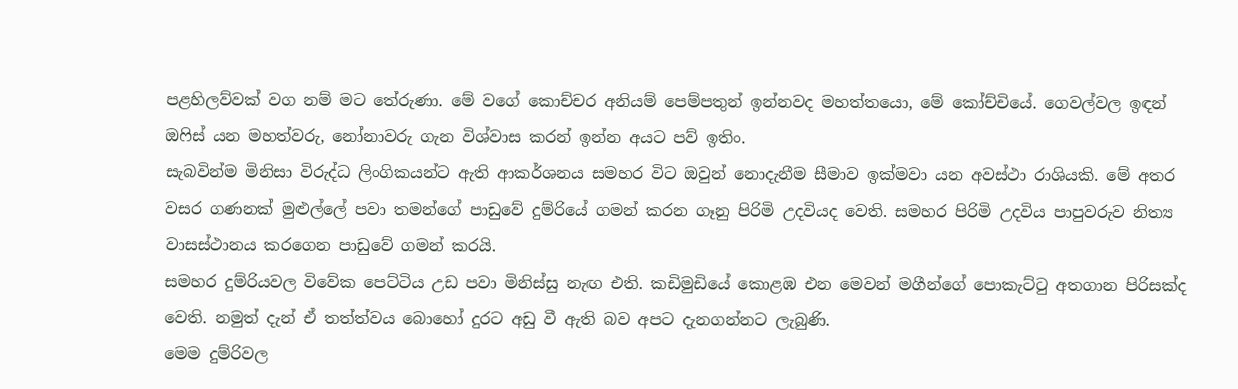පළහිලව්වක් වග නම් මට තේරුණා. මේ වගේ කොච්චර අනියම් පෙම්පතුන් ඉන්නවද මහත්තයො, මේ කෝච්චියේ. ගෙවල්වල ඉඳන් ඔෆිස් යන මහත්වරු, නෝනාවරු ගැන විශ්වාස කරන් ඉන්න අයට පව් ඉතිං.
සැබවින්ම මිනිසා විරුද්ධ ලිංගිකයන්ට ඇති ආකර්ශනය සමහර විට ඔවුන් නොදැනීම සීමාව ඉක්මවා යන අවස්ථා රාශියකි. මේ අතර වසර ගණනක් මුළුල්ලේ පවා තමන්ගේ පාඩුවේ දුම්රියේ ගමන් කරන ගෑනු පිරිමි උදවියද වෙති. සමහර පිරිමි උදවිය පාපුවරුව නිත්‍ය වාසස්ථානය කරගෙන පාඩුවේ ගමන් කරයි.
සමහර දුම්රියවල විවේක පෙට්ටිය උඩ පවා මිනිස්සු නැඟ එති. කඩිමුඩියේ කොළඹ එන මෙවන් මගීන්ගේ පොකැට්ටු අතගාන පිරිසක්ද වෙති. නමුත් දැන් ඒ තත්ත්වය බොහෝ දුරට අඩු වී ඇති බව අපට දැනගන්නට ලැබුණි.
මෙම දුම්රිවල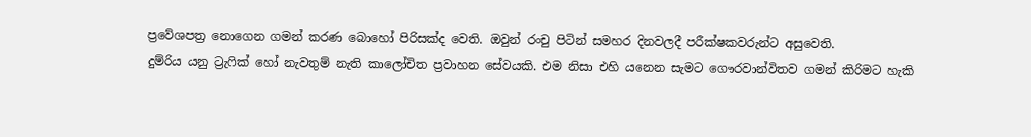ප්‍රවේශපත්‍ර නොගෙන ගමන් කරණ බොහෝ පිරිසක්ද වෙති. ඔවුන් රංචු පිටින් සමහර දිනවලදී පරීක්ෂකවරුන්ට අසුවෙති.
දුම්රිය යනු ට්‍රැෆික් හෝ නැවතුම් නැති කාලෝචිත ප්‍රවාහන සේවයකි. එම නිසා එහි යනෙන සැමට ගෞරවාන්විතව ගමන් කිරිමට හැකි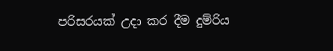පරිසරයක් උදා කර දීම දුම්රිය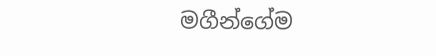මගීන්ගේම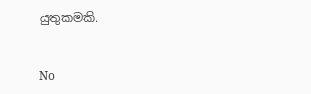යුතුකමකි.


No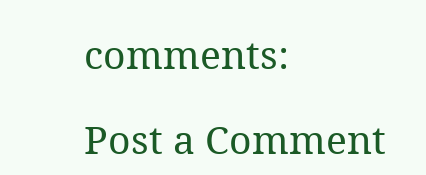comments:

Post a Comment